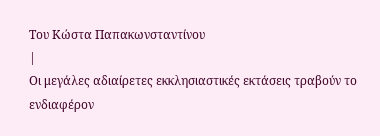Του Κώστα Παπακωνσταντίνου
|
Οι μεγάλες αδιαίρετες εκκλησιαστικές εκτάσεις τραβούν το ενδιαφέρον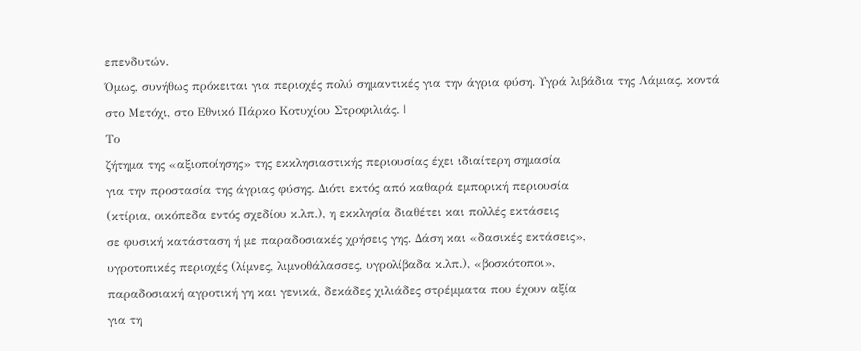επενδυτών.
Όμως, συνήθως πρόκειται για περιοχές πολύ σημαντικές για την άγρια φύση. Υγρά λιβάδια της Λάμιας, κοντά στο Μετόχι, στο Εθνικό Πάρκο Κοτυχίου Στροφιλιάς. |
Το
ζήτημα της «αξιοποίησης» της εκκλησιαστικής περιουσίας έχει ιδιαίτερη σημασία
για την προστασία της άγριας φύσης. Διότι εκτός από καθαρά εμπορική περιουσία
(κτίρια, οικόπεδα εντός σχεδίου κ.λπ.), η εκκλησία διαθέτει και πολλές εκτάσεις
σε φυσική κατάσταση ή με παραδοσιακές χρήσεις γης. Δάση και «δασικές εκτάσεις»,
υγροτοπικές περιοχές (λίμνες, λιμνοθάλασσες, υγρολίβαδα κ.λπ.), «βοσκότοποι»,
παραδοσιακή αγροτική γη και γενικά, δεκάδες χιλιάδες στρέμματα που έχουν αξία
για τη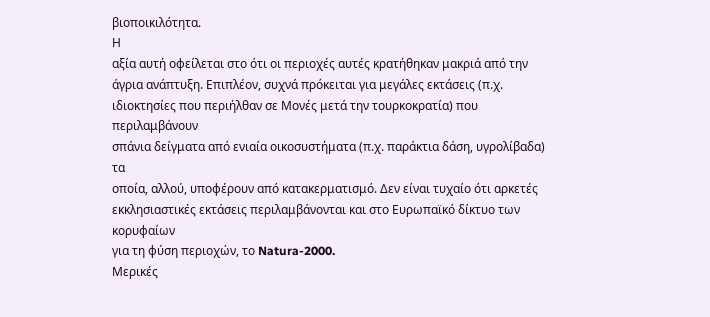βιοποικιλότητα.
Η
αξία αυτή οφείλεται στο ότι οι περιοχές αυτές κρατήθηκαν μακριά από την
άγρια ανάπτυξη. Επιπλέον, συχνά πρόκειται για μεγάλες εκτάσεις (π.χ.
ιδιοκτησίες που περιήλθαν σε Μονές μετά την τουρκοκρατία) που περιλαμβάνουν
σπάνια δείγματα από ενιαία οικοσυστήματα (π.χ. παράκτια δάση, υγρολίβαδα) τα
οποία, αλλού, υποφέρουν από κατακερματισμό. Δεν είναι τυχαίο ότι αρκετές
εκκλησιαστικές εκτάσεις περιλαμβάνονται και στο Ευρωπαϊκό δίκτυο των κορυφαίων
για τη φύση περιοχών, το Natura-2000.
Μερικές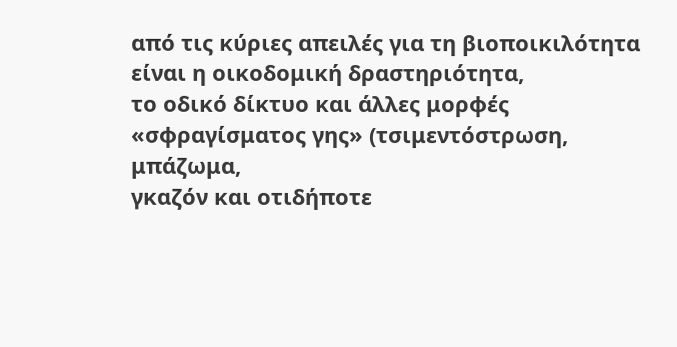από τις κύριες απειλές για τη βιοποικιλότητα είναι η οικοδομική δραστηριότητα,
το οδικό δίκτυο και άλλες μορφές «σφραγίσματος γης» (τσιμεντόστρωση, μπάζωμα,
γκαζόν και οτιδήποτε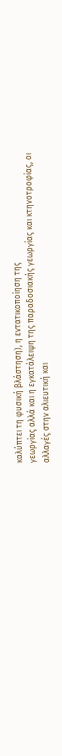καλύπτει τη φυσική βλάστηση), η εντατικοποίηση της
γεωργίας αλλά και η εγκατάλειψη της παραδοσιακής γεωργίας και κτηνοτροφίας, οι
αλλαγές στην αλιευτική και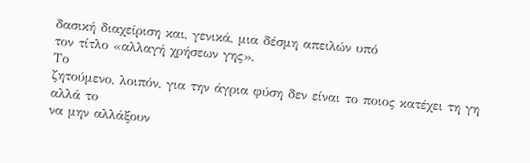δασική διαχείριση και, γενικά, μια δέσμη απειλών υπό
τον τίτλο «αλλαγή χρήσεων γης».
Το
ζητούμενο, λοιπόν, για την άγρια φύση δεν είναι το ποιος κατέχει τη γη αλλά το
να μην αλλάξουν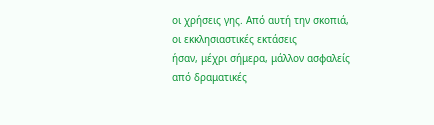οι χρήσεις γης. Από αυτή την σκοπιά, οι εκκλησιαστικές εκτάσεις
ήσαν, μέχρι σήμερα, μάλλον ασφαλείς από δραματικές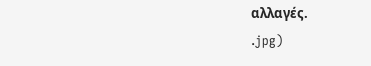αλλαγές.
.jpg)